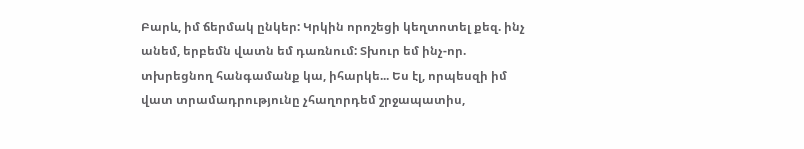Բարև, իմ ճերմակ ընկեր: Կրկին որոշեցի կեղտոտել քեզ. ինչ անեմ, երբեմն վատն եմ դառնում: Տխուր եմ ինչ-որ. տխրեցնող հանգամանք կա, իհարկե... Ես էլ, որպեսզի իմ վատ տրամադրությունը չհաղորդեմ շրջապատիս,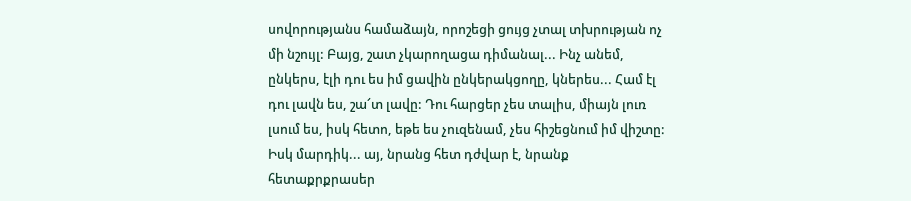սովորությանս համաձայն, որոշեցի ցույց չտալ տխրության ոչ մի նշույլ: Բայց, շատ չկարողացա դիմանալ... Ինչ անեմ, ընկերս, էլի դու ես իմ ցավին ընկերակցողը, կներես... Համ էլ դու լավն ես, շա՜տ լավը: Դու հարցեր չես տալիս, միայն լուռ լսում ես, իսկ հետո, եթե ես չուզենամ, չես հիշեցնում իմ վիշտը: Իսկ մարդիկ... այ, նրանց հետ դժվար է, նրանք հետաքրքրասեր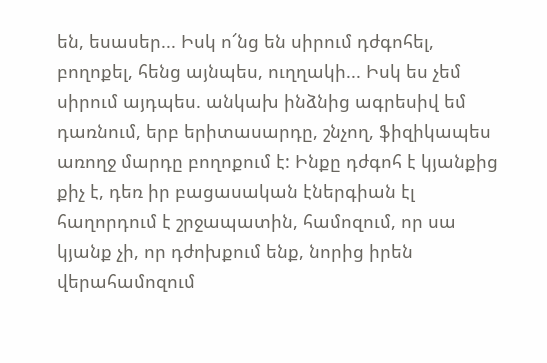են, եսասեր... Իսկ ո՜նց են սիրում դժգոհել, բողոքել, հենց այնպես, ուղղակի... Իսկ ես չեմ սիրում այդպես. անկախ ինձնից ագրեսիվ եմ դառնում, երբ երիտասարդը, շնչող, ֆիզիկապես առողջ մարդը բողոքում է: Ինքը դժգոհ է կյանքից քիչ է, դեռ իր բացասական էներգիան էլ հաղորդում է շրջապատին, համոզում, որ սա կյանք չի, որ դժոխքում ենք, նորից իրեն վերահամոզում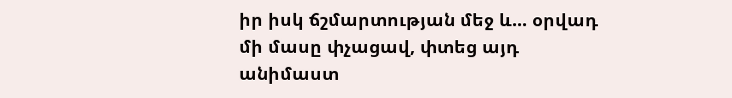իր իսկ ճշմարտության մեջ և... օրվադ մի մասը փչացավ, փտեց այդ անիմաստ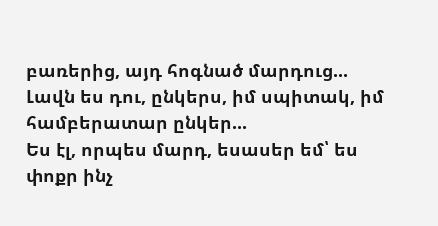բառերից, այդ հոգնած մարդուց...
Լավն ես դու, ընկերս, իմ սպիտակ, իմ համբերատար ընկեր...
Ես էլ, որպես մարդ, եսասեր եմ՝ ես փոքր ինչ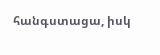հանգստացա, իսկ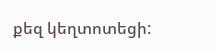քեզ կեղտոտեցի: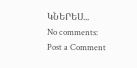ԿՆԵՐԵՍ...
No comments:
Post a Comment